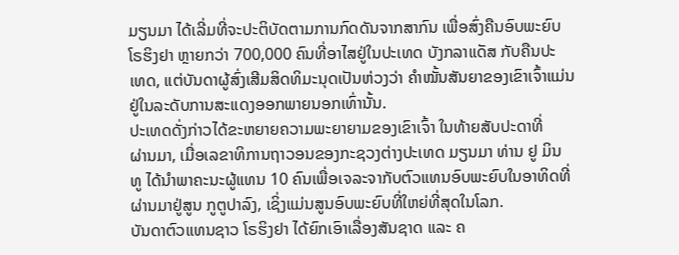ມຽນມາ ໄດ້ເລີ່ມທີ່ຈະປະຕິບັດຕາມການກົດດັນຈາກສາກົນ ເພື່ອສົ່ງຄືນອົບພະຍົບ
ໂຣຮິງຢາ ຫຼາຍກວ່າ 700,000 ຄົນທີ່ອາໄສຢູ່ໃນປະເທດ ບັງກລາແດັສ ກັບຄືນປະ
ເທດ, ແຕ່ບັນດາຜູ້ສົ່ງເສີມສິດທິມະນຸດເປັນຫ່ວງວ່າ ຄຳໝັ້ນສັນຍາຂອງເຂົາເຈົ້າແມ່ນ
ຢູ່ໃນລະດັບການສະແດງອອກພາຍນອກເທົ່ານັ້ນ.
ປະເທດດັ່ງກ່າວໄດ້ຂະຫຍາຍຄວາມພະຍາຍາມຂອງເຂົາເຈົ້າ ໃນທ້າຍສັບປະດາທີ່
ຜ່ານມາ, ເມື່ອເລຂາທິການຖາວອນຂອງກະຊວງຕ່າງປະເທດ ມຽນມາ ທ່ານ ຢູ ມິນ
ທູ ໄດ້ນຳພາຄະນະຜູ້ແທນ 10 ຄົນເພື່ອເຈລະຈາກັບຕົວແທນອົບພະຍົບໃນອາທິດທີ່
ຜ່ານມາຢູ່ສູນ ກູຕູປາລົງ, ເຊິ່ງແມ່ນສູນອົບພະຍົບທີ່ໃຫຍ່ທີ່ສຸດໃນໂລກ.
ບັນດາຕົວແທນຊາວ ໂຣຮິງຢາ ໄດ້ຍົກເອົາເລື່ອງສັນຊາດ ແລະ ຄ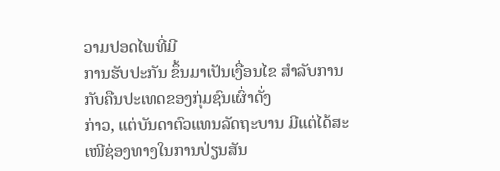ວາມປອດໄພທີ່ມີ
ການຮັບປະກັນ ຂຶ້ນມາເປັນເງື່ອນໄຂ ສຳລັບການກັບຄືນປະເທດຂອງກຸ່ມຊົນເຜົ່າດັ່ງ
ກ່າວ, ແຕ່ບັນດາຕົວແທນລັດຖະບານ ມີແຕ່ໄດ້ສະເໜີຊ່ອງທາງໃນການປ່ຽນສັນ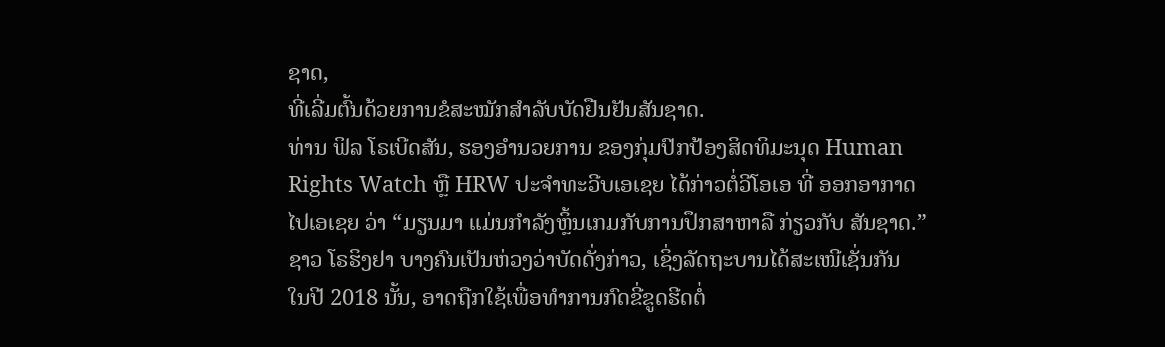ຊາດ,
ທີ່ເລີ່ມຕົ້ນດ້ວຍການຂໍສະໝັກສຳລັບບັດຢືນຢັນສັນຊາດ.
ທ່ານ ຟິລ ໂຣເບີດສັນ, ຮອງອຳນວຍການ ຂອງກຸ່ມປົກປ້ອງສິດທິມະນຸດ Human
Rights Watch ຫຼື HRW ປະຈຳທະວີບເອເຊຍ ໄດ້ກ່າວຕໍ່ວີໂອເອ ທີ່ ອອກອາກາດ
ໄປເອເຊຍ ວ່າ “ມຽນມາ ແມ່ນກຳລັງຫຼິ້ນເກມກັບການປຶກສາຫາລື ກ່ຽວກັບ ສັນຊາດ.”
ຊາວ ໂຣຮິງຢາ ບາງຄົນເປັນຫ່ວງວ່າບັດດັ່ງກ່າວ, ເຊິ່ງລັດຖະບານໄດ້ສະເໜີເຊັ່ນກັນ
ໃນປີ 2018 ນັ້ນ, ອາດຖືກໃຊ້ເພື່ອທຳການກົດຂີ່ຂູດຮີດຕໍ່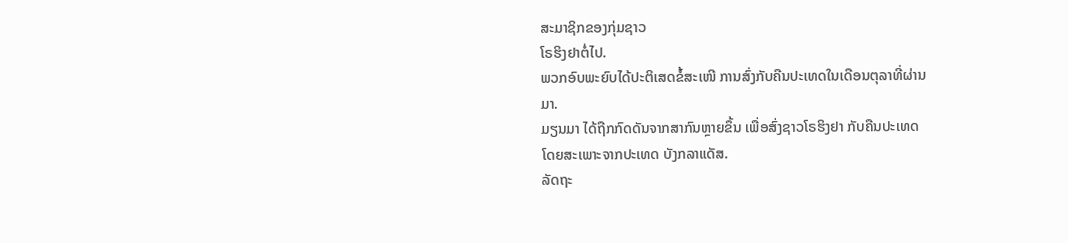ສະມາຊິກຂອງກຸ່ມຊາວ
ໂຣຮິງຢາຕໍ່ໄປ.
ພວກອົບພະຍົບໄດ້ປະຕິເສດຂໍ້ສະເໜີ ການສົ່ງກັບຄືນປະເທດໃນເດືອນຕຸລາທີ່ຜ່ານ
ມາ.
ມຽນມາ ໄດ້ຖືກກົດດັນຈາກສາກົນຫຼາຍຂຶ້ນ ເພື່ອສົ່ງຊາວໂຣຮິງຢາ ກັບຄືນປະເທດ
ໂດຍສະເພາະຈາກປະເທດ ບັງກລາແດັສ.
ລັດຖະ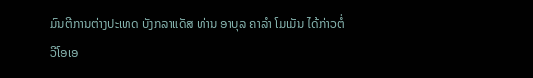ມົນຕີການຕ່າງປະເທດ ບັງກລາແດັສ ທ່ານ ອາບຸລ ຄາລຳ ໂມເມັນ ໄດ້ກ່າວຕໍ່
ວີໂອເອ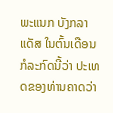ພະແນກ ບັງກລາແດັສ ໃນຕົ້ນເດືອນກໍລະກົດນີ້ວ່າ ປະເທດຂອງທ່ານຄາດວ່າ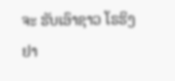ຈະ ຮັບເອົາຊາວ ໂຣຮິງຢາ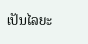ເປັນໄລຍະ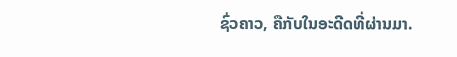ຊົ່ວຄາວ, ຄືກັບໃນອະດີດທີ່ຜ່ານມາ.